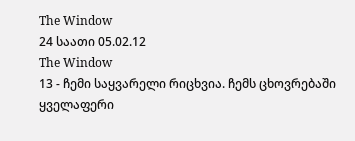The Window
24 საათი 05.02.12
The Window
13 - ჩემი საყვარელი რიცხვია. ჩემს ცხოვრებაში ყველაფერი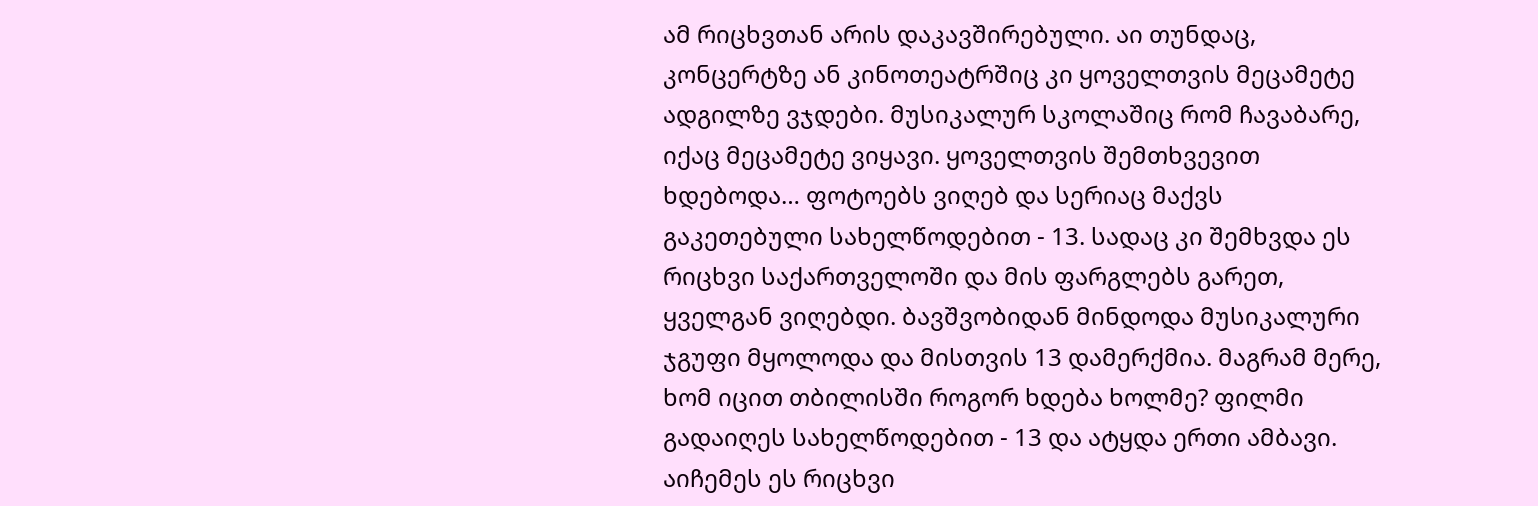ამ რიცხვთან არის დაკავშირებული. აი თუნდაც, კონცერტზე ან კინოთეატრშიც კი ყოველთვის მეცამეტე ადგილზე ვჯდები. მუსიკალურ სკოლაშიც რომ ჩავაბარე, იქაც მეცამეტე ვიყავი. ყოველთვის შემთხვევით ხდებოდა… ფოტოებს ვიღებ და სერიაც მაქვს გაკეთებული სახელწოდებით - 13. სადაც კი შემხვდა ეს რიცხვი საქართველოში და მის ფარგლებს გარეთ, ყველგან ვიღებდი. ბავშვობიდან მინდოდა მუსიკალური ჯგუფი მყოლოდა და მისთვის 13 დამერქმია. მაგრამ მერე, ხომ იცით თბილისში როგორ ხდება ხოლმე? ფილმი გადაიღეს სახელწოდებით - 13 და ატყდა ერთი ამბავი. აიჩემეს ეს რიცხვი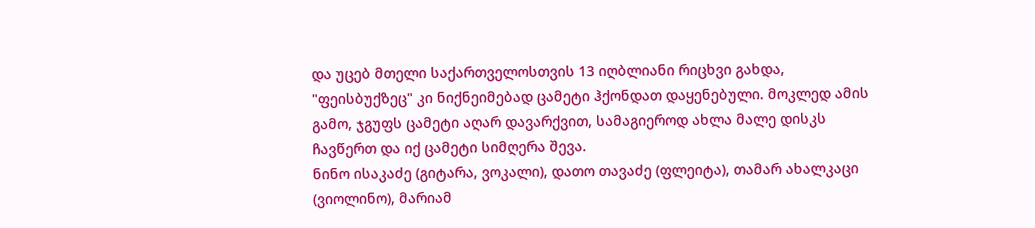და უცებ მთელი საქართველოსთვის 13 იღბლიანი რიცხვი გახდა, "ფეისბუქზეც" კი ნიქნეიმებად ცამეტი ჰქონდათ დაყენებული. მოკლედ ამის გამო, ჯგუფს ცამეტი აღარ დავარქვით, სამაგიეროდ ახლა მალე დისკს ჩავწერთ და იქ ცამეტი სიმღერა შევა.
ნინო ისაკაძე (გიტარა, ვოკალი), დათო თავაძე (ფლეიტა), თამარ ახალკაცი (ვიოლინო), მარიამ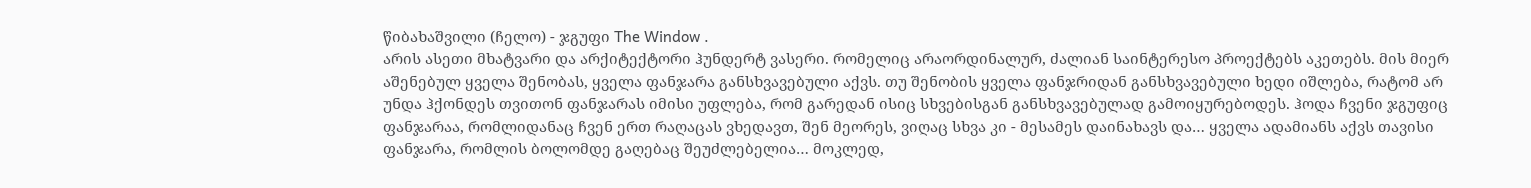წიბახაშვილი (ჩელო) - ჯგუფი The Window .
არის ასეთი მხატვარი და არქიტექტორი ჰუნდერტ ვასერი. რომელიც არაორდინალურ, ძალიან საინტერესო პროექტებს აკეთებს. მის მიერ აშენებულ ყველა შენობას, ყველა ფანჯარა განსხვავებული აქვს. თუ შენობის ყველა ფანჯრიდან განსხვავებული ხედი იშლება, რატომ არ უნდა ჰქონდეს თვითონ ფანჯარას იმისი უფლება, რომ გარედან ისიც სხვებისგან განსხვავებულად გამოიყურებოდეს. ჰოდა ჩვენი ჯგუფიც ფანჯარაა, რომლიდანაც ჩვენ ერთ რაღაცას ვხედავთ, შენ მეორეს, ვიღაც სხვა კი - მესამეს დაინახავს და… ყველა ადამიანს აქვს თავისი ფანჯარა, რომლის ბოლომდე გაღებაც შეუძლებელია… მოკლედ,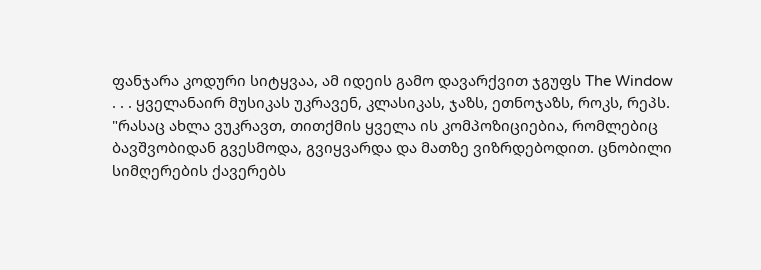ფანჯარა კოდური სიტყვაა, ამ იდეის გამო დავარქვით ჯგუფს The Window
. . . ყველანაირ მუსიკას უკრავენ, კლასიკას, ჯაზს, ეთნოჯაზს, როკს, რეპს.
"რასაც ახლა ვუკრავთ, თითქმის ყველა ის კომპოზიციებია, რომლებიც ბავშვობიდან გვესმოდა, გვიყვარდა და მათზე ვიზრდებოდით. ცნობილი სიმღერების ქავერებს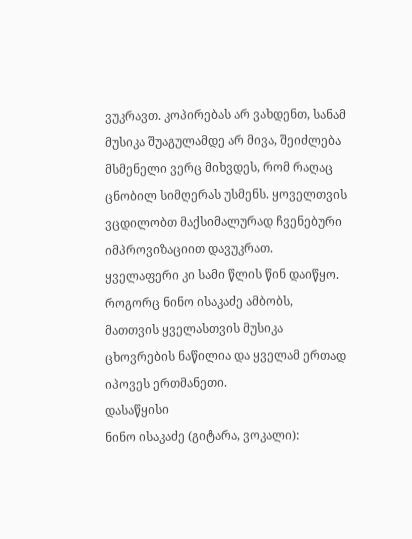ვუკრავთ. კოპირებას არ ვახდენთ, სანამ მუსიკა შუაგულამდე არ მივა, შეიძლება მსმენელი ვერც მიხვდეს, რომ რაღაც ცნობილ სიმღერას უსმენს. ყოველთვის ვცდილობთ მაქსიმალურად ჩვენებური იმპროვიზაციით დავუკრათ.
ყველაფერი კი სამი წლის წინ დაიწყო. როგორც ნინო ისაკაძე ამბობს, მათთვის ყველასთვის მუსიკა ცხოვრების ნაწილია და ყველამ ერთად იპოვეს ერთმანეთი.
დასაწყისი
ნინო ისაკაძე (გიტარა, ვოკალი):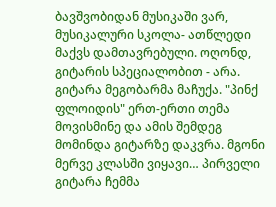ბავშვობიდან მუსიკაში ვარ, მუსიკალური სკოლა- ათწლედი მაქვს დამთავრებული. ოღონდ, გიტარის სპეციალობით - არა. გიტარა მეგობარმა მაჩუქა. "პინქ ფლოიდის" ერთ-ერთი თემა მოვისმინე და ამის შემდეგ მომინდა გიტარზე დაკვრა. მგონი მერვე კლასში ვიყავი… პირველი გიტარა ჩემმა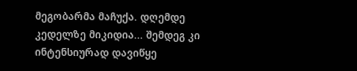მეგობარმა მაჩუქა. დღემდე კედელზე მიკიდია... შემდეგ კი ინტენსიურად დავიწყე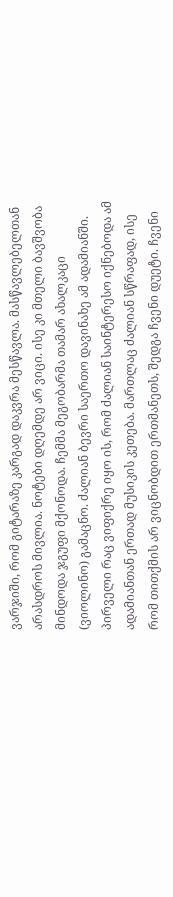ვარჯიში, რომ გიტარაზე კარგად დაკვრა მესწავლა. მასწავლებელთან არასდროს მივლია. ნოტები დღემდე არ ვიცი. ისე კი მთელი ბავშვობა მინდოდა ჯგუფი მქონოდა. ჩემმა მეგობარმა თამარ ახალკაცი (ვიოლინო) გამაცნო. ძალიან ბევრი საერთო დავინახე ამ ადამიანში. პირველი რაც ვიფიქრე იყო ის, რომ ძალიან საინტერესო იქნებოდა ამ ადამიანთან ერთად მუსიკის კეთება. მართლაც ძალიან სწრაფად, ისე რომ თითქმის არ ვიცნობდით ერთმანეთს, შედგა ჩვენი დუეტი. ჩვენი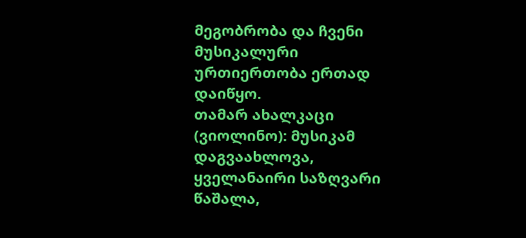მეგობრობა და ჩვენი მუსიკალური ურთიერთობა ერთად დაიწყო.
თამარ ახალკაცი (ვიოლინო): მუსიკამ დაგვაახლოვა, ყველანაირი საზღვარი წაშალა,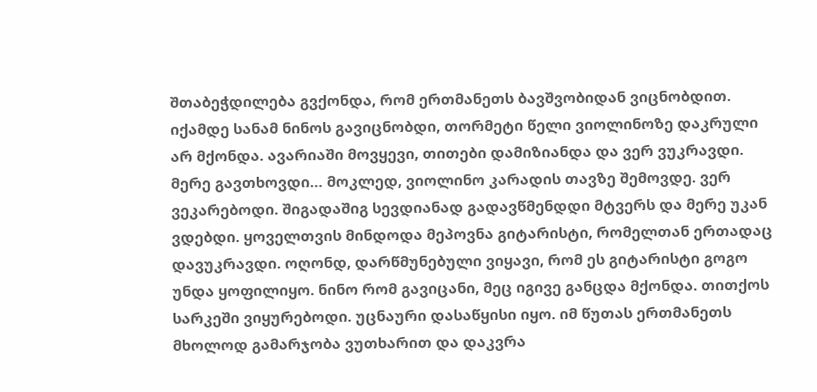შთაბეჭდილება გვქონდა, რომ ერთმანეთს ბავშვობიდან ვიცნობდით. იქამდე სანამ ნინოს გავიცნობდი, თორმეტი წელი ვიოლინოზე დაკრული არ მქონდა. ავარიაში მოვყევი, თითები დამიზიანდა და ვერ ვუკრავდი. მერე გავთხოვდი… მოკლედ, ვიოლინო კარადის თავზე შემოვდე. ვერ ვეკარებოდი. შიგადაშიგ სევდიანად გადავწმენდდი მტვერს და მერე უკან ვდებდი. ყოველთვის მინდოდა მეპოვნა გიტარისტი, რომელთან ერთადაც დავუკრავდი. ოღონდ, დარწმუნებული ვიყავი, რომ ეს გიტარისტი გოგო უნდა ყოფილიყო. ნინო რომ გავიცანი, მეც იგივე განცდა მქონდა. თითქოს სარკეში ვიყურებოდი. უცნაური დასაწყისი იყო. იმ წუთას ერთმანეთს მხოლოდ გამარჯობა ვუთხარით და დაკვრა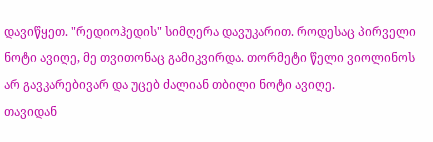დავიწყეთ. "რედიოჰედის" სიმღერა დავუკარით. როდესაც პირველი ნოტი ავიღე, მე თვითონაც გამიკვირდა. თორმეტი წელი ვიოლინოს არ გავკარებივარ და უცებ ძალიან თბილი ნოტი ავიღე.
თავიდან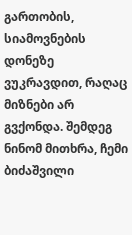გართობის, სიამოვნების დონეზე ვუკრავდით, რაღაც მიზნები არ გვქონდა. შემდეგ ნინომ მითხრა, ჩემი ბიძაშვილი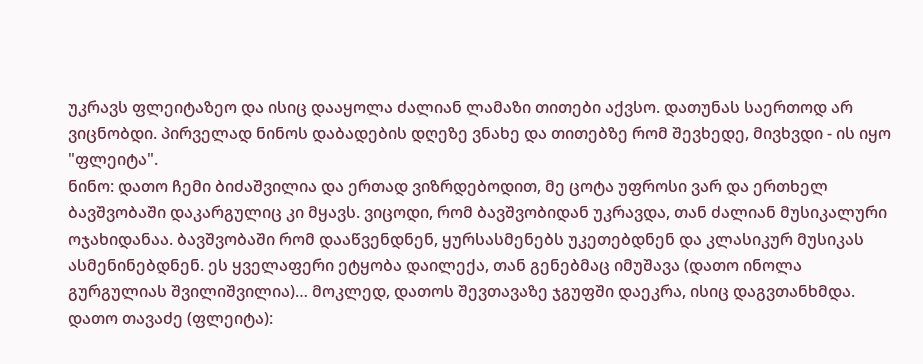უკრავს ფლეიტაზეო და ისიც დააყოლა ძალიან ლამაზი თითები აქვსო. დათუნას საერთოდ არ ვიცნობდი. პირველად ნინოს დაბადების დღეზე ვნახე და თითებზე რომ შევხედე, მივხვდი - ის იყო "ფლეიტა".
ნინო: დათო ჩემი ბიძაშვილია და ერთად ვიზრდებოდით, მე ცოტა უფროსი ვარ და ერთხელ ბავშვობაში დაკარგულიც კი მყავს. ვიცოდი, რომ ბავშვობიდან უკრავდა, თან ძალიან მუსიკალური ოჯახიდანაა. ბავშვობაში რომ დააწვენდნენ, ყურსასმენებს უკეთებდნენ და კლასიკურ მუსიკას ასმენინებდნენ. ეს ყველაფერი ეტყობა დაილექა, თან გენებმაც იმუშავა (დათო ინოლა გურგულიას შვილიშვილია)… მოკლედ, დათოს შევთავაზე ჯგუფში დაეკრა, ისიც დაგვთანხმდა.
დათო თავაძე (ფლეიტა):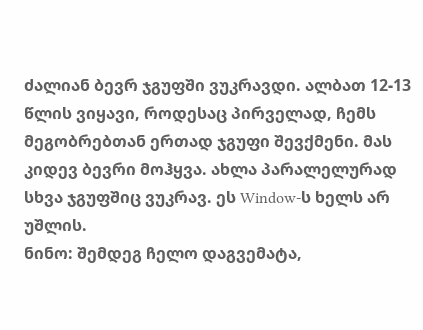ძალიან ბევრ ჯგუფში ვუკრავდი. ალბათ 12-13 წლის ვიყავი, როდესაც პირველად, ჩემს მეგობრებთან ერთად ჯგუფი შევქმენი. მას კიდევ ბევრი მოჰყვა. ახლა პარალელურად სხვა ჯგუფშიც ვუკრავ. ეს Window-ს ხელს არ უშლის.
ნინო: შემდეგ ჩელო დაგვემატა,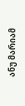ანუ მარიამ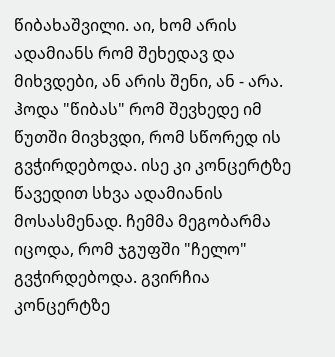წიბახაშვილი. აი, ხომ არის ადამიანს რომ შეხედავ და მიხვდები, ან არის შენი, ან - არა. ჰოდა "წიბას" რომ შევხედე იმ წუთში მივხვდი, რომ სწორედ ის გვჭირდებოდა. ისე კი კონცერტზე წავედით სხვა ადამიანის მოსასმენად. ჩემმა მეგობარმა იცოდა, რომ ჯგუფში "ჩელო" გვჭირდებოდა. გვირჩია კონცერტზე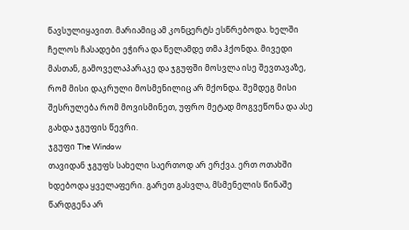წავსულიყავით. მარიამიც ამ კონცერტს ესწრებოდა. ხელში ჩელოს ჩასადები ეჭირა და წელამდე თმა ჰქონდა. მივედი მასთან, გამოველაპარაკე და ჯგუფში მოსვლა ისე შევთავაზე, რომ მისი დაკრული მოსმენილიც არ მქონდა. შემდეგ მისი შესრულება რომ მოვისმინეთ, უფრო მეტად მოგვეწონა და ასე გახდა ჯგუფის წევრი.
ჯგუფი The Window
თავიდან ჯგუფს სახელი საერთოდ არ ერქვა. ერთ ოთახში ხდებოდა ყველაფერი. გარეთ გასვლა, მსმენელის წინაშე წარდგენა არ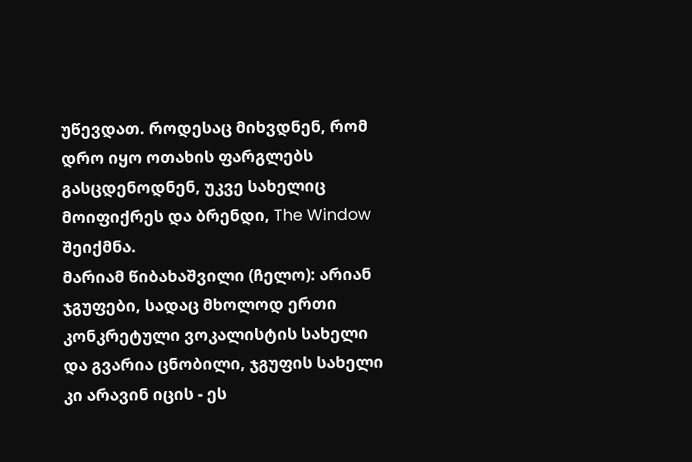უწევდათ. როდესაც მიხვდნენ, რომ დრო იყო ოთახის ფარგლებს გასცდენოდნენ, უკვე სახელიც მოიფიქრეს და ბრენდი, The Window შეიქმნა.
მარიამ წიბახაშვილი (ჩელო): არიან ჯგუფები, სადაც მხოლოდ ერთი კონკრეტული ვოკალისტის სახელი და გვარია ცნობილი, ჯგუფის სახელი კი არავინ იცის - ეს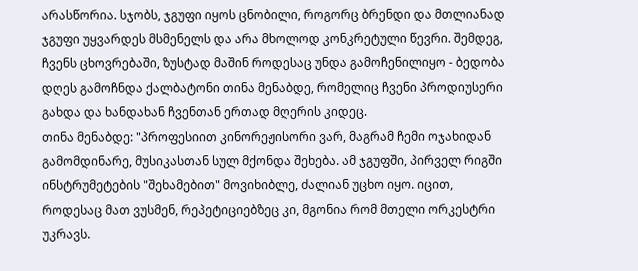არასწორია. სჯობს, ჯგუფი იყოს ცნობილი, როგორც ბრენდი და მთლიანად ჯგუფი უყვარდეს მსმენელს და არა მხოლოდ კონკრეტული წევრი. შემდეგ, ჩვენს ცხოვრებაში, ზუსტად მაშინ როდესაც უნდა გამოჩენილიყო - ბედობა დღეს გამოჩნდა ქალბატონი თინა მენაბდე, რომელიც ჩვენი პროდიუსერი გახდა და ხანდახან ჩვენთან ერთად მღერის კიდეც.
თინა მენაბდე: "პროფესიით კინორეჟისორი ვარ, მაგრამ ჩემი ოჯახიდან გამომდინარე, მუსიკასთან სულ მქონდა შეხება. ამ ჯგუფში, პირველ რიგში ინსტრუმეტების "შეხამებით" მოვიხიბლე, ძალიან უცხო იყო. იცით, როდესაც მათ ვუსმენ, რეპეტიციებზეც კი, მგონია რომ მთელი ორკესტრი უკრავს.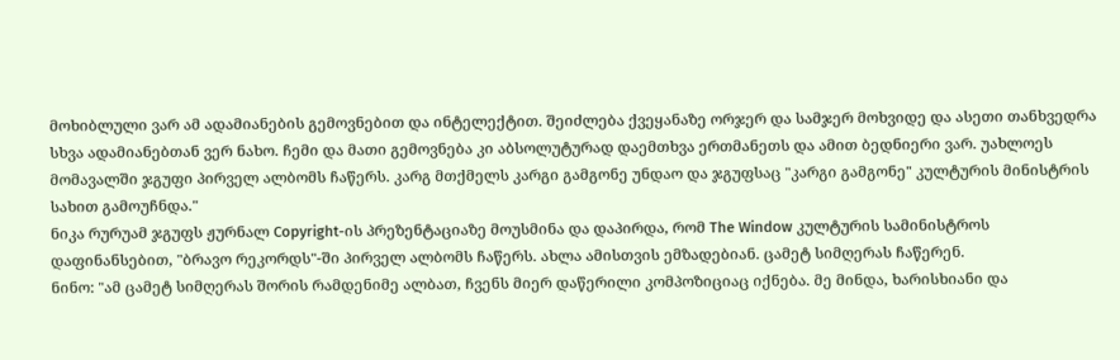მოხიბლული ვარ ამ ადამიანების გემოვნებით და ინტელექტით. შეიძლება ქვეყანაზე ორჯერ და სამჯერ მოხვიდე და ასეთი თანხვედრა სხვა ადამიანებთან ვერ ნახო. ჩემი და მათი გემოვნება კი აბსოლუტურად დაემთხვა ერთმანეთს და ამით ბედნიერი ვარ. უახლოეს მომავალში ჯგუფი პირველ ალბომს ჩაწერს. კარგ მთქმელს კარგი გამგონე უნდაო და ჯგუფსაც "კარგი გამგონე" კულტურის მინისტრის სახით გამოუჩნდა."
ნიკა რურუამ ჯგუფს ჟურნალ Copyright-ის პრეზენტაციაზე მოუსმინა და დაპირდა, რომ The Window კულტურის სამინისტროს დაფინანსებით, "ბრავო რეკორდს"-ში პირველ ალბომს ჩაწერს. ახლა ამისთვის ემზადებიან. ცამეტ სიმღერას ჩაწერენ.
ნინო: "ამ ცამეტ სიმღერას შორის რამდენიმე ალბათ, ჩვენს მიერ დაწერილი კომპოზიციაც იქნება. მე მინდა, ხარისხიანი და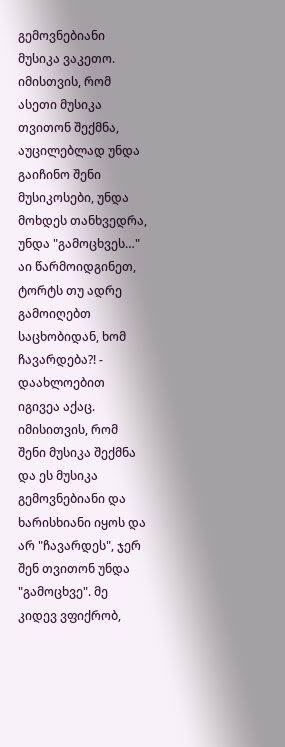გემოვნებიანი მუსიკა ვაკეთო. იმისთვის, რომ ასეთი მუსიკა თვითონ შექმნა, აუცილებლად უნდა გაიჩინო შენი მუსიკოსები, უნდა მოხდეს თანხვედრა, უნდა "გამოცხვეს…" აი წარმოიდგინეთ, ტორტს თუ ადრე გამოიღებთ საცხობიდან, ხომ ჩავარდება?! - დაახლოებით იგივეა აქაც. იმისითვის, რომ შენი მუსიკა შექმნა და ეს მუსიკა გემოვნებიანი და ხარისხიანი იყოს და არ "ჩავარდეს", ჯერ შენ თვითონ უნდა "გამოცხვე". მე კიდევ ვფიქრობ,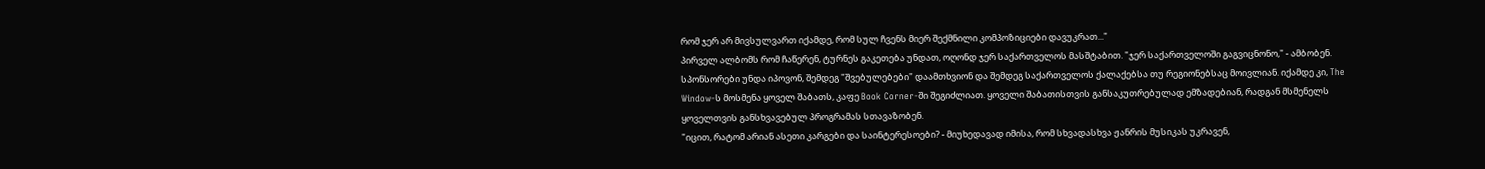რომ ჯერ არ მივსულვართ იქამდე, რომ სულ ჩვენს მიერ შექმნილი კომპოზიციები დავუკრათ..."
პირველ ალბომს რომ ჩაწერენ, ტურნეს გაკეთება უნდათ, ოღონდ ჯერ საქართველოს მასშტაბით. "ჯერ საქართველოში გაგვიცნონო," - ამბობენ. სპონსორები უნდა იპოვონ, შემდეგ "შვებულებები" დაამთხვიონ და შემდეგ საქართველოს ქალაქებსა თუ რეგიონებსაც მოივლიან. იქამდე კი, The Window-ს მოსმენა ყოველ შაბათს, კაფე Book Corner-ში შეგიძლიათ. ყოველი შაბათისთვის განსაკუთრებულად ემზადებიან, რადგან მსმენელს ყოველთვის განსხვავებულ პროგრამას სთავაზობენ.
"იცით, რატომ არიან ასეთი კარგები და საინტერესოები? - მიუხედავად იმისა, რომ სხვადასხვა ჟანრის მუსიკას უკრავენ,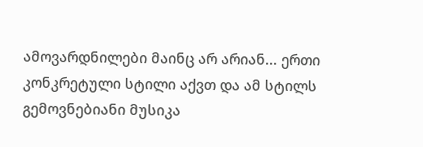ამოვარდნილები მაინც არ არიან... ერთი კონკრეტული სტილი აქვთ და ამ სტილს გემოვნებიანი მუსიკა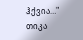ჰქვია…"
თიკა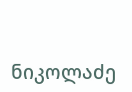ნიკოლაძე